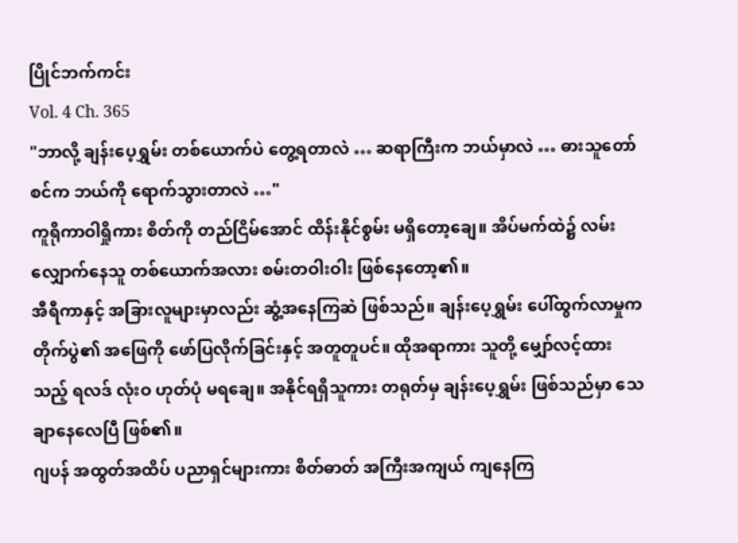ပြိုင်ဘက်ကင်း
Vol. 4 Ch. 365
"ဘာလို့ ချန်းပေ့ရွှမ်း တစ်ယောက်ပဲ တွေ့ရတာလဲ … ဆရာကြီးက ဘယ်မှာလဲ … ဓားသူတော်စင်က ဘယ်ကို ရောက်သွားတာလဲ …"
ကူရိုကာဝါရှိုကား စိတ်ကို တည်ငြိမ်အောင် ထိန်းနိုင်စွမ်း မရှိတော့ချေ။ အိပ်မက်ထဲ၌ လမ်းလျှောက်နေသူ တစ်ယောက်အလား စမ်းတဝါးဝါး ဖြစ်နေတော့၏။
အီရီကာနှင့် အခြားလူများမှာလည်း ဆွံ့အနေကြဆဲ ဖြစ်သည်။ ချန်းပေ့ရွှမ်း ပေါ်ထွက်လာမှုက တိုက်ပွဲ၏ အဖြေကို ဖော်ပြလိုက်ခြင်းနှင့် အတူတူပင်။ ထိုအရာကား သူတို့ မျှော်လင့်ထားသည့် ရလဒ် လုံးဝ ဟုတ်ပုံ မရချေ။ အနိုင်ရရှိသူကား တရုတ်မှ ချန်းပေ့ရွှမ်း ဖြစ်သည်မှာ သေချာနေလေပြီ ဖြစ်၏။
ဂျပန် အထွတ်အထိပ် ပညာရှင်များကား စိတ်ဓာတ် အကြီးအကျယ် ကျနေကြ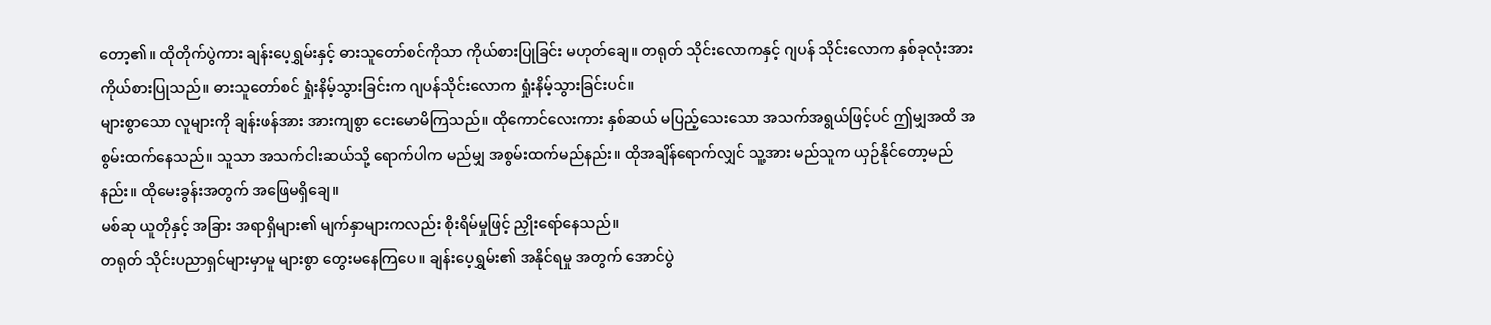တော့၏။ ထိုတိုက်ပွဲကား ချန်းပေ့ရွှမ်းနှင့် ဓားသူတော်စင်ကိုသာ ကိုယ်စားပြုခြင်း မဟုတ်ချေ။ တရုတ် သိုင်းလောကနှင့် ဂျပန် သိုင်းလောက နှစ်ခုလုံးအား ကိုယ်စားပြုသည်။ ဓားသူတော်စင် ရှုံးနိမ့်သွားခြင်းက ဂျပန်သိုင်းလောက ရှုံးနိမ့်သွားခြင်းပင်။
များစွာသော လူများကို ချန်းဖန်အား အားကျစွာ ငေးမောမိကြသည်။ ထိုကောင်လေးကား နှစ်ဆယ် မပြည့်သေးသော အသက်အရွယ်ဖြင့်ပင် ဤမျှအထိ အစွမ်းထက်နေသည်။ သူသာ အသက်ငါးဆယ်သို့ ရောက်ပါက မည်မျှ အစွမ်းထက်မည်နည်း။ ထိုအချိန်ရောက်လျှင် သူ့အား မည်သူက ယှဉ်နိုင်တော့မည်နည်း။ ထိုမေးခွန်းအတွက် အဖြေမရှိချေ။
မစ်ဆု ယူတိုနှင့် အခြား အရာရှိများ၏ မျက်နှာများကလည်း စိုးရိမ်မှုဖြင့် ညှိုးရော်နေသည်။
တရုတ် သိုင်းပညာရှင်များမှာမူ များစွာ တွေးမနေကြပေ။ ချန်းပေ့ရွှမ်း၏ အနိုင်ရမှု အတွက် အောင်ပွဲ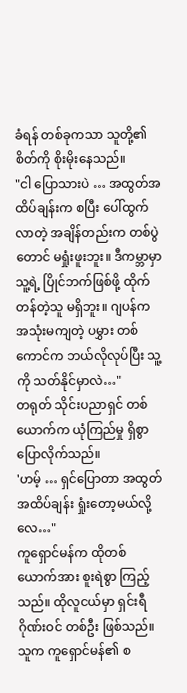ခံရန် တစ်ခုကသာ သူတို့၏ စိတ်ကို စိုးမိုးနေသည်။
"ငါ ပြောသားပဲ … အထွတ်အထိပ်ချန်းက စပြီး ပေါ်ထွက်လာတဲ့ အချိန်တည်းက တစ်ပွဲတောင် မရှုံးဖူးဘူး။ ဒီကမ္ဘာမှာ သူ့ရဲ့ ပြိုင်ဘက်ဖြစ်ဖို့ ထိုက်တန်တဲ့သူ မရှိဘူး။ ဂျပန်က အသုံးမကျတဲ့ ပမွှား တစ်ကောင်က ဘယ်လိုလုပ်ပြီး သူ့ကို သတ်နိုင်မှာလဲ…"
တရုတ် သိုင်းပညာရှင် တစ်ယောက်က ယုံကြည်မှု ရှိစွာ ပြောလိုက်သည်။
'ဟမ့် … ရှင်ပြောတာ အထွတ်အထိပ်ချန်း ရှုံးတော့မယ်လို့လေ…"
ကူရှောင်မန်က ထိုတစ်ယောက်အား စူးရဲစွာ ကြည့်သည်။ ထိုလူငယ်မှာ ရှင်းရီဂိုဏ်းဝင် တစ်ဦး ဖြစ်သည်။ သူက ကူရှောင်မန်၏ စ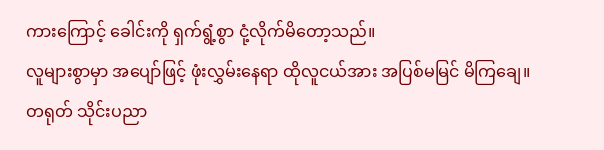ကားကြောင့် ခေါင်းကို ရှက်ရွံ့စွာ ငုံ့လိုက်မိတော့သည်။
လူများစွာမှာ အပျော်ဖြင့် ဖုံးလွှမ်းနေရာ ထိုလူငယ်အား အပြစ်မမြင် မိကြချေ။
တရုတ် သိုင်းပညာ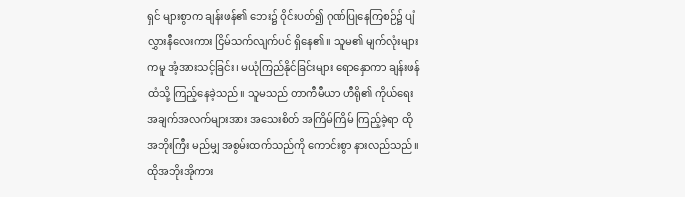ရှင် များစွာက ချန်းဖန်၏ ဘေး၌ ဝိုင်းပတ်၍ ဂုဏ်ပြုနေကြစဉ်၌ ပျံလွှားနီလေးကား ငြိမ်သက်လျက်ပင် ရှိနေ၏။ သူမ၏ မျက်လုံးများကမူ အံ့အားသင့်ခြင်း၊ မယုံကြည်နိုင်ခြင်းများ ရောနှောကာ ချန်းဖန်ထံသို့ ကြည့်နေခဲ့သည်။ သူမသည် တာကီမီယာ ဟီရို၏ ကိုယ်ရေး အချက်အလက်များအား အသေးစိတ် အကြိမ်ကြိမ် ကြည့်ခဲ့ရာ ထိုအဘိုးကြီး မည်မျှ အစွမ်းထက်သည်ကို ကောင်းစွာ နားလည်သည်။ ထိုအဘိုးအိုကား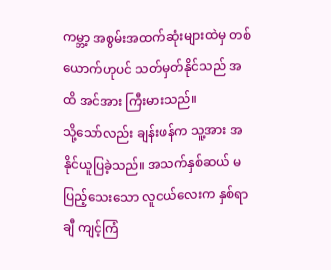ကမ္ဘာ့ အစွမ်းအထက်ဆုံးများထဲမှ တစ်ယောက်ဟုပင် သတ်မှတ်နိုင်သည် အထိ အင်အား ကြီးမားသည်။
သို့သော်လည်း ချန်းဖန်က သူ့အား အနိုင်ယူပြခဲ့သည်။ အသက်နှစ်ဆယ် မပြည့်သေးသော လူငယ်လေးက နှစ်ရာချီ ကျင့်ကြံ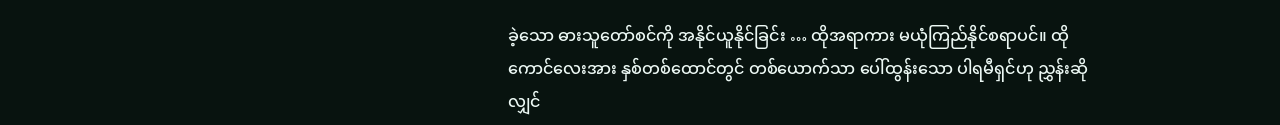ခဲ့သော ဓားသူတော်စင်ကို အနိုင်ယူနိုင်ခြင်း … ထိုအရာကား မယုံကြည်နိုင်စရာပင်။ ထိုကောင်လေးအား နှစ်တစ်ထောင်တွင် တစ်ယောက်သာ ပေါ်ထွန်းသော ပါရမီရှင်ဟု ညွှန်းဆိုလျှင်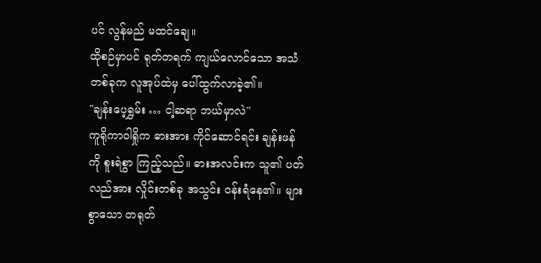ပင် လွန်မည် မထင်ချေ။
ထိုစဉ်မှာပင် ရုတ်တရက် ကျယ်လောင်သော အသံတစ်ခုက လူအုပ်ထဲမှ ပေါ်ထွက်လာခဲ့၏။
"ချန်းပေ့ရွှမ်း … ငါ့ဆရာ ဘယ်မှာလဲ"
ကူရိုကာဝါရှိုက ဓားအား ကိုင်ဆောင်ရင်း ချန်းဖန်ကို စူးရဲစွာ ကြည့်သည်။ ဓားအလင်းက သူ၏ ပတ်လည်အား လှိုင်းတစ်ခု အသွင်း ဝန်းရံနေ၏။ များစွာသော တရုတ်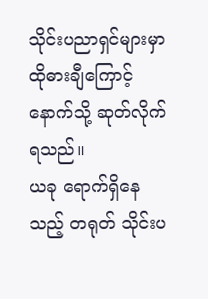သိုင်းပညာရှင်များမှာ ထိုဓားချီကြောင့် နောက်သို့ ဆုတ်လိုက်ရသည်။
ယခု ရောက်ရှိနေသည့် တရုတ် သိုင်းပ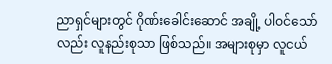ညာရှင်များတွင် ဂိုဏ်းခေါင်းဆောင် အချို့ ပါဝင်သော်လည်း လူနည်းစုသာ ဖြစ်သည်။ အများစုမှာ လူငယ်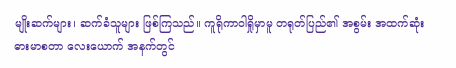မျိုးဆက်များ၊ ဆက်ခံသူများ ဖြစ်ကြသည်။ ကူရိုကာဝါရှိုမှာမူ တရုတ်ပြည်၏ အစွမ်း အထက်ဆုံး ဓားမာစတာ လေးယောက် အနက်တွင်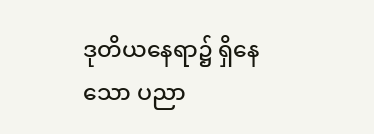ဒုတိယနေရာ၌ ရှိနေသော ပညာ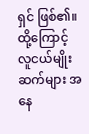ရှင် ဖြစ်၏။ ထို့ကြောင့် လူငယ်မျိုးဆက်များ အနေ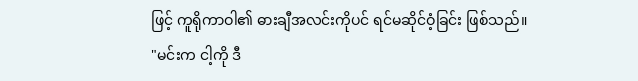ဖြင့် ကူရိုကာဝါ၏ ဓားချီအလင်းကိုပင် ရင်မဆိုင်ဝံ့ခြင်း ဖြစ်သည်။
"မင်းက ငါ့ကို ဒီ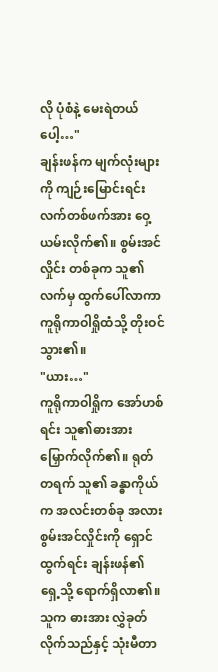လို ပုံစံနဲ့ မေးရဲတယ်ပေါ့…"
ချန်းဖန်က မျက်လုံးများကို ကျဉ်းမြောင်းရင်း လက်တစ်ဖက်အား ဝှေ့ယမ်းလိုက်၏။ စွမ်းအင်လှိုင်း တစ်ခုက သူ၏ လက်မှ ထွက်ပေါ်လာကာ ကူရိုကာဝါရှိုထံသို့ တိုးဝင်သွား၏။
"ယား…"
ကူရိုကာဝါရှိုက အော်ဟစ်ရင်း သူ၏ဓားအား မြှောက်လိုက်၏။ ရုတ်တရက် သူ၏ ခန္ဓာကိုယ်က အလင်းတစ်ခု အလား စွမ်းအင်လှိုင်းကို ရှောင်ထွက်ရင်း ချန်းဖန်၏ ရှေ့သို့ ရောက်ရှိလာ၏။ သူက ဓားအား လွှဲခုတ်လိုက်သည်နှင့် သုံးမီတာ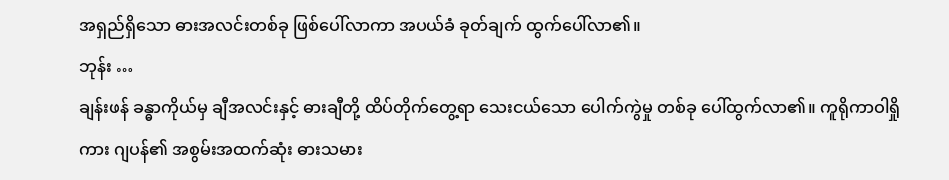အရှည်ရှိသော ဓားအလင်းတစ်ခု ဖြစ်ပေါ်လာကာ အပယ်ခံ ခုတ်ချက် ထွက်ပေါ်လာ၏။
ဘုန်း …
ချန်းဖန် ခန္ဓာကိုယ်မှ ချီအလင်းနှင့် ဓားချီတို့ ထိပ်တိုက်တွေ့ရာ သေးငယ်သော ပေါက်ကွဲမှု တစ်ခု ပေါ်ထွက်လာ၏။ ကူရိုကာဝါရှိုကား ဂျပန်၏ အစွမ်းအထက်ဆုံး ဓားသမား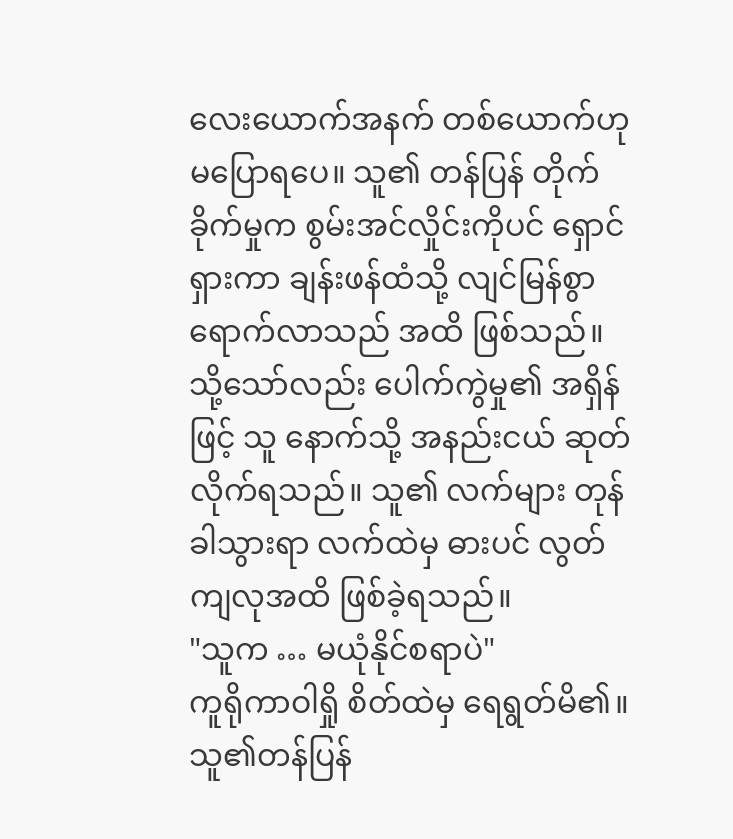လေးယောက်အနက် တစ်ယောက်ဟု မပြောရပေ။ သူ၏ တန်ပြန် တိုက်ခိုက်မှုက စွမ်းအင်လှိုင်းကိုပင် ရှောင်ရှားကာ ချန်းဖန်ထံသို့ လျင်မြန်စွာ ရောက်လာသည် အထိ ဖြစ်သည်။
သို့သော်လည်း ပေါက်ကွဲမှု၏ အရှိန်ဖြင့် သူ နောက်သို့ အနည်းငယ် ဆုတ်လိုက်ရသည်။ သူ၏ လက်များ တုန်ခါသွားရာ လက်ထဲမှ ဓားပင် လွတ်ကျလုအထိ ဖြစ်ခဲ့ရသည်။
"သူက … မယုံနိုင်စရာပဲ"
ကူရိုကာဝါရှို စိတ်ထဲမှ ရေရွတ်မိ၏။
သူ၏တန်ပြန်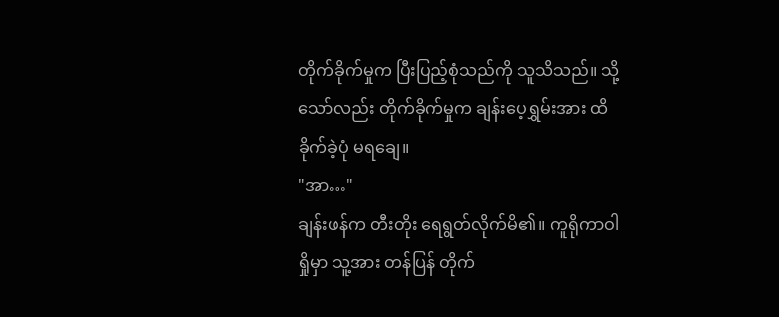တိုက်ခိုက်မှုက ပြီးပြည့်စုံသည်ကို သူသိသည်။ သို့သော်လည်း တိုက်ခိုက်မှုက ချန်းပေ့ရွှမ်းအား ထိခိုက်ခဲ့ပုံ မရချေ။
"အာ…"
ချန်းဖန်က တီးတိုး ရေရွတ်လိုက်မိ၏။ ကူရိုကာဝါရှိုမှာ သူ့အား တန်ပြန် တိုက်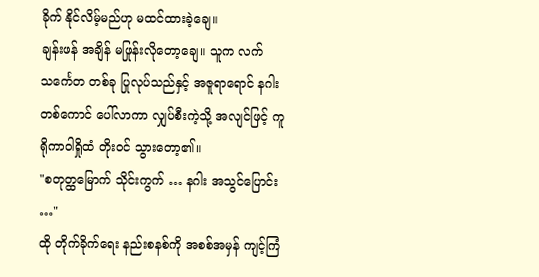ခိုက် နိုင်လိမ့်မည်ဟု မထင်ထားခဲ့ချေ။
ချန်းဖန် အချိန် မဖြုန်းလိုတော့ချေ။ သူက လက်သင်္ကေတ တစ်ခု ပြုလုပ်သည်နှင့် အဇူရာရောင် နဂါးတစ်ကောင် ပေါ်လာကာ လျှပ်စီးကဲ့သို့ အလျင်ဖြင့် ကူရိုကာဝါရှိုထံ တိုးဝင် သွားတော့၏။
"စတုတ္ထမြောက် သိုင်းကွက် … နဂါး အသွင်ပြောင်း …"
ထို တိုက်ခိုက်ရေး နည်းစနစ်ကို အစစ်အမှန် ကျင့်ကြံ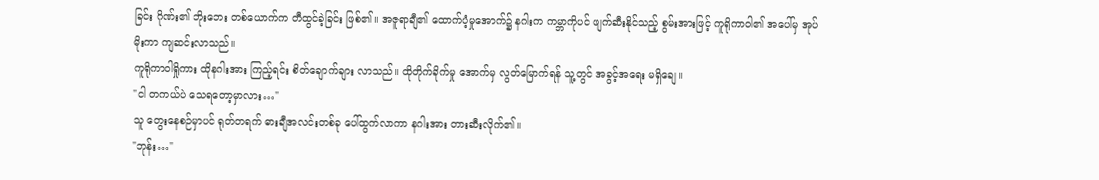ခြင်း ဂိုဏ်း၏ ဘိုးဘေး တစ်ယောက်က တီထွင်ခဲ့ခြင်း ဖြစ်၏။ အဇူရာချီ၏ ထောက်ပံ့မှုအောက်၌ နဂါးက ကမ္ဘာကိုပင် ဖျက်ဆီးနိုင်သည့် စွမ်းအားဖြင့် ကူရိုကာဝါ၏ အပေါ်မှ အုပ်မိုးကာ ကျဆင်းလာသည်။
ကူရိုကာဝါရှိုကား ထိုနဂါးအား ကြည့်ရင်း စိတ်ချောက်ချား လာသည်။ ထိုတိုက်ခိုက်မှု အောက်မှ လွတ်မြောက်ရန် သူ့တွင် အခွင့်အရေး မရှိချေ။
"ငါ တကယ်ပဲ သေရတော့မှာလား…"
သူ တွေးနေစဉ်မှာပင် ရုတ်တရက် ဓားချီအလင်းတစ်ခု ပေါ်ထွက်လာကာ နဂါးအား တားဆီးလိုက်၏။
"ဘုန်း…"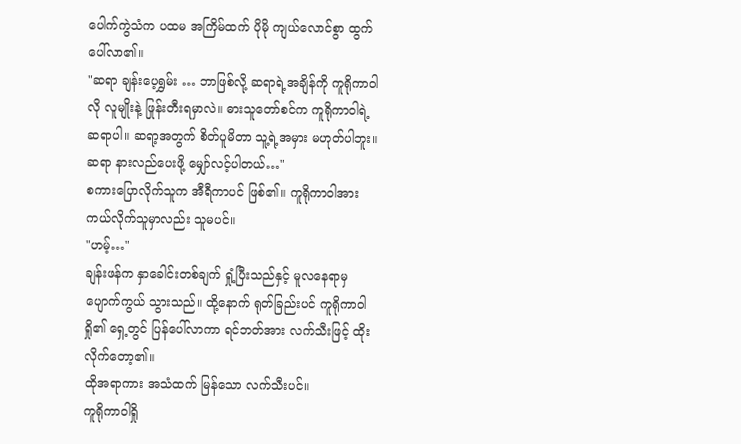ပေါက်ကွဲသံက ပထမ အကြိမ်ထက် ပိုမို ကျယ်လောင်စွာ ထွက်ပေါ်လာ၏။
"ဆရာ ချန်းပေ့ရွှမ်း … ဘာဖြစ်လို့ ဆရာရဲ့အချိန်ကို ကူရိုကာဝါလို လူမျိုးနဲ့ ဖြုန်းတီးရမှာလဲ။ ဓားသူတော်စင်က ကူရိုကာဝါရဲ့ ဆရာပါ။ ဆရာ့အတွက် စိတ်ပူမိတာ သူ့ရဲ့အမှား မဟုတ်ပါဘူး။ ဆရာ နားလည်ပေးဖို့ မျှော်လင့်ပါတယ်…"
စကားပြောလိုက်သူက အီရီကာပင် ဖြစ်၏။ ကူရိုကာဝါအား ကယ်လိုက်သူမှာလည်း သူမပင်။
"ဟမ့်…"
ချန်းဖန်က နှာခေါင်းတစ်ချက် ရှုံ့ပြီးသည်နှင့် မူလနေရာမှ ပျောက်ကွယ် သွားသည်။ ထို့နောက် ရုတ်ခြည်းပင် ကူရိုကာဝါရှို၏ ရှေ့တွင် ပြန်ပေါ်လာကာ ရင်ဘတ်အား လက်သီးဖြင့် ထိုးလိုက်တော့၏။
ထိုအရာကား အသံထက် မြန်သော လက်သီးပင်။
ကူရိုကာဝါရှို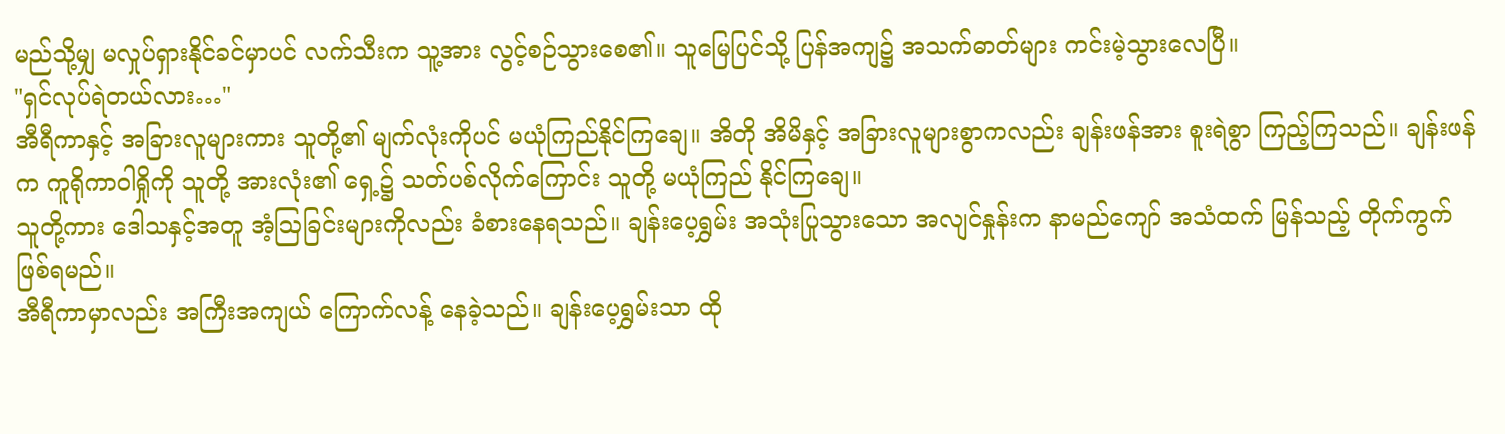မည်သို့မျှ မလှုပ်ရှားနိုင်ခင်မှာပင် လက်သီးက သူ့အား လွင့်စဉ်သွားစေ၏။ သူမြေပြင်သို့ ပြန်အကျ၌ အသက်ဓာတ်များ ကင်းမဲ့သွားလေပြီ။
"ရှင်လုပ်ရဲတယ်လား…"
အီရီကာနှင့် အခြားလူများကား သူတို့၏ မျက်လုံးကိုပင် မယုံကြည်နိုင်ကြချေ။ အိတို အိမိနှင့် အခြားလူများစွာကလည်း ချန်းဖန်အား စူးရဲစွာ ကြည့်ကြသည်။ ချန်းဖန်က ကူရိုကာဝါရှိုကို သူတို့ အားလုံး၏ ရှေ့၌ သတ်ပစ်လိုက်ကြောင်း သူတို့ မယုံကြည် နိုင်ကြချေ။
သူတို့ကား ဒေါသနှင့်အတူ အံ့ဩခြင်းများကိုလည်း ခံစားနေရသည်။ ချန်းပေ့ရွှမ်း အသုံးပြုသွားသော အလျင်နှုန်းက နာမည်ကျော် အသံထက် မြန်သည့် တိုက်ကွက် ဖြစ်ရမည်။
အီရီကာမှာလည်း အကြီးအကျယ် ကြောက်လန့် နေခဲ့သည်။ ချန်းပေ့ရွှမ်းသာ ထို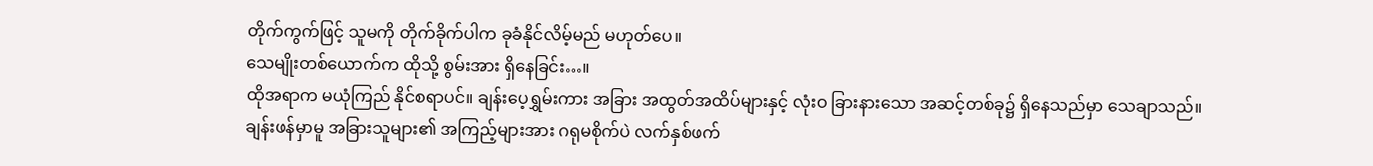တိုက်ကွက်ဖြင့် သူမကို တိုက်ခိုက်ပါက ခုခံနိုင်လိမ့်မည် မဟုတ်ပေ။
သေမျိုးတစ်ယောက်က ထိုသို့ စွမ်းအား ရှိနေခြင်း…။
ထိုအရာက မယုံကြည် နိုင်စရာပင်။ ချန်းပေ့ရွှမ်းကား အခြား အထွတ်အထိပ်များနှင့် လုံးဝ ခြားနားသော အဆင့်တစ်ခု၌ ရှိနေသည်မှာ သေချာသည်။
ချန်းဖန်မှာမူ အခြားသူများ၏ အကြည့်များအား ဂရုမစိုက်ပဲ လက်နှစ်ဖက်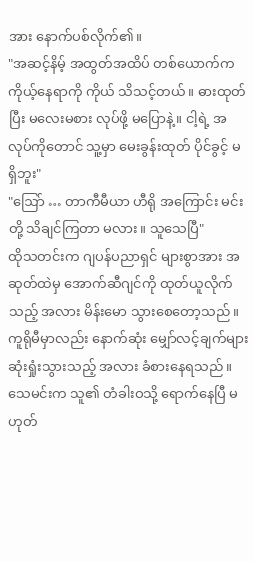အား နောက်ပစ်လိုက်၏။
"အဆင့်နိမ့် အထွတ်အထိပ် တစ်ယောက်က ကိုယ့်နေရာကို ကိုယ် သိသင့်တယ်။ ဓားထုတ်ပြီး မလေးမစား လုပ်ဖို့ မပြောနဲ့။ ငါ့ရဲ့ အလုပ်ကိုတောင် သူ့မှာ မေးခွန်းထုတ် ပိုင်ခွင့် မရှိဘူး"
"ဩော် … တာကီမီယာ ဟီရို အကြောင်း မင်းတို့ သိချင်ကြတာ မလား။ သူသေပြီ"
ထိုသတင်းက ဂျပန်ပညာရှင် များစွာအား အဆုတ်ထဲမှ အောက်ဆီဂျင်ကို ထုတ်ယူလိုက်သည့် အလား မိန်းမော သွားစေတော့သည်။ ကူရိုမီမှာလည်း နောက်ဆုံး မျှော်လင့်ချက်များ ဆုံးရှုံးသွားသည့် အလား ခံစားနေရသည်။ သေမင်းက သူ၏ တံခါးဝသို့ ရောက်နေပြီ မဟုတ်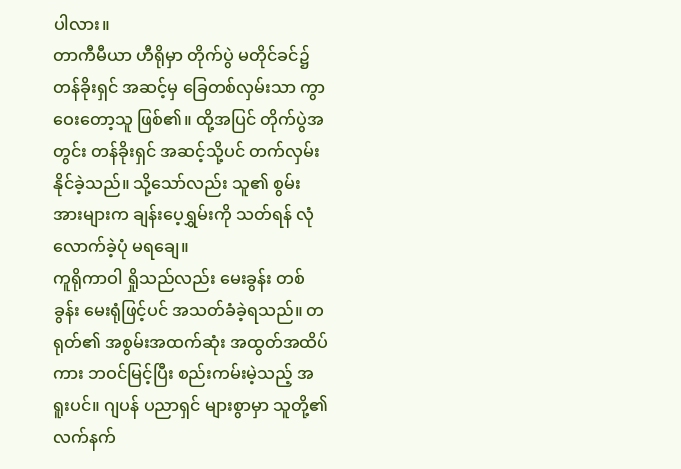ပါလား။
တာကီမီယာ ဟီရိုမှာ တိုက်ပွဲ မတိုင်ခင်၌ တန်ခိုးရှင် အဆင့်မှ ခြေတစ်လှမ်းသာ ကွာဝေးတော့သူ ဖြစ်၏။ ထို့အပြင် တိုက်ပွဲအတွင်း တန်ခိုးရှင် အဆင့်သို့ပင် တက်လှမ်း နိုင်ခဲ့သည်။ သို့သော်လည်း သူ၏ စွမ်းအားများက ချန်းပေ့ရွှမ်းကို သတ်ရန် လုံလောက်ခဲ့ပုံ မရချေ။
ကူရိုကာဝါ ရှိုသည်လည်း မေးခွန်း တစ်ခွန်း မေးရုံဖြင့်ပင် အသတ်ခံခဲ့ရသည်။ တရုတ်၏ အစွမ်းအထက်ဆုံး အထွတ်အထိပ်ကား ဘဝင်မြင့်ပြီး စည်းကမ်းမဲ့သည့် အရူးပင်။ ဂျပန် ပညာရှင် များစွာမှာ သူတို့၏ လက်နက်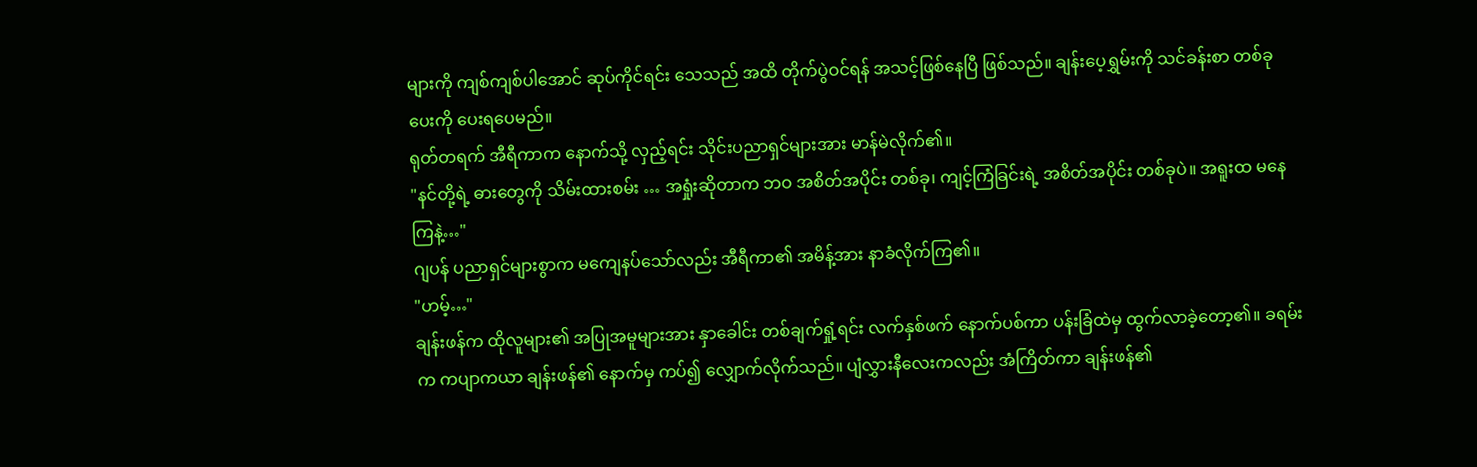များကို ကျစ်ကျစ်ပါအောင် ဆုပ်ကိုင်ရင်း သေသည် အထိ တိုက်ပွဲဝင်ရန် အသင့်ဖြစ်နေပြီ ဖြစ်သည်။ ချန်းပေ့ရွှမ်းကို သင်ခန်းစာ တစ်ခု ပေးကို ပေးရပေမည်။
ရုတ်တရက် အီရီကာက နောက်သို့ လှည့်ရင်း သိုင်းပညာရှင်များအား မာန်မဲလိုက်၏။
"နင်တို့ရဲ့ ဓားတွေကို သိမ်းထားစမ်း … အရှုံးဆိုတာက ဘဝ အစိတ်အပိုင်း တစ်ခု၊ ကျင့်ကြံခြင်းရဲ့ အစိတ်အပိုင်း တစ်ခုပဲ။ အရူးထ မနေကြနဲ့…"
ဂျပန် ပညာရှင်များစွာက မကျေနပ်သော်လည်း အီရီကာ၏ အမိန့်အား နာခံလိုက်ကြ၏။
"ဟမ့်…"
ချန်းဖန်က ထိုလူများ၏ အပြုအမူများအား နှာခေါင်း တစ်ချက်ရှုံ့ရင်း လက်နှစ်ဖက် နောက်ပစ်ကာ ပန်းခြံထဲမှ ထွက်လာခဲ့တော့၏။ ခရမ်းက ကပျာကယာ ချန်းဖန်၏ နောက်မှ ကပ်၍ လျှောက်လိုက်သည်။ ပျံလွှားနီလေးကလည်း အံကြိတ်ကာ ချန်းဖန်၏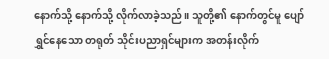နောက်သို့ နောက်သို့ လိုက်လာခဲ့သည်။ သူတို့၏ နောက်တွင်မူ ပျော်ရွှင်နေသော တရုတ် သိုင်းပညာရှင်များက အတန်းလိုက်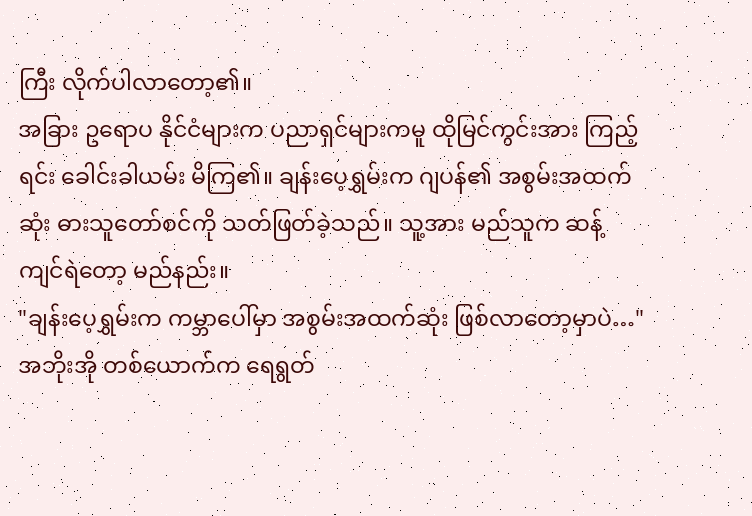ကြီး လိုက်ပါလာတော့၏။
အခြား ဥရောပ နိုင်ငံများက ပညာရှင်များကမူ ထိုမြင်ကွင်းအား ကြည့်ရင်း ခေါင်းခါယမ်း မိကြ၏။ ချန်းပေ့ရွှမ်းက ဂျပန်၏ အစွမ်းအထက်ဆုံး ဓားသူတော်စင်ကို သတ်ဖြတ်ခဲ့သည်။ သူ့အား မည်သူက ဆန့်ကျင်ရဲတော့ မည်နည်း။
"ချန်းပေ့ရွှမ်းက ကမ္ဘာပေါ်မှာ အစွမ်းအထက်ဆုံး ဖြစ်လာတော့မှာပဲ…"
အဘိုးအို တစ်ယောက်က ရေရွတ်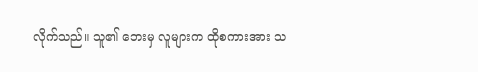လိုက်သည်။ သူ၏ ဘေးမှ လူများက ထိုစကားအား သ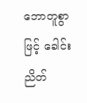ဘောတူစွာဖြင့် ခေါင်းညိတ်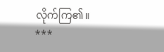လိုက်ကြ၏။
***